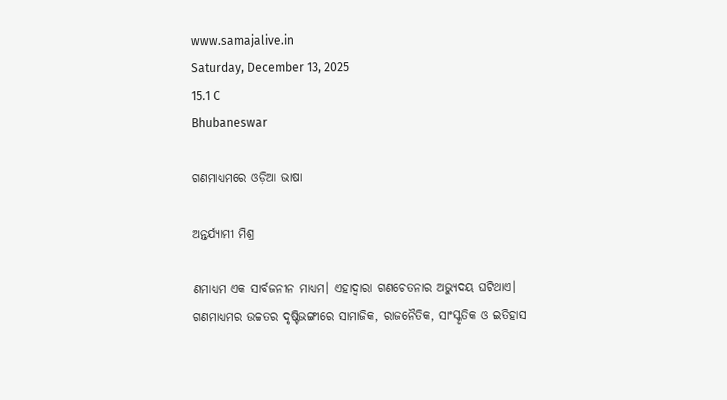www.samajalive.in
Saturday, December 13, 2025
15.1 C
Bhubaneswar

ଗଣମାଧ୍ୟମରେ ଓଡ଼ିଆ ଭାଷା

ଅନ୍ତର୍ଯ୍ୟାମୀ ମିଶ୍ର

ଣମାଧ୍ୟମ ଏକ ସାର୍ବଜନୀନ ମାଧ୍ୟମ। ଏହାଦ୍ୱାରା ଗଣଚେତନାର ଅଭ୍ୟୁଦୟ ଘଟିଥାଏ। ଗଣମାଧ୍ୟମର ଉଚ୍ଚତର ଦୃଷ୍ଟିଭଙ୍ଗୀରେ ସାମାଜିକ, ରାଜନୈତିକ, ସାଂସ୍କୃତିକ ଓ ଇତିହାସ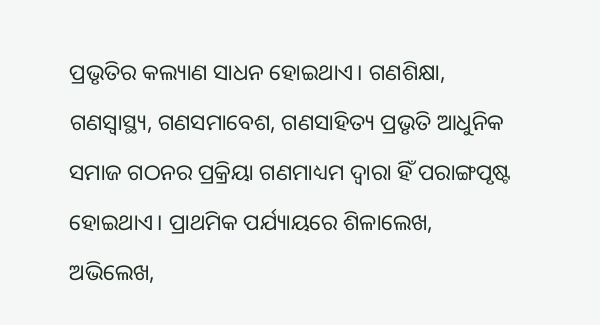ପ୍ରଭୃତିର କଲ୍ୟାଣ ସାଧନ ହୋଇଥାଏ। ଗଣଶିକ୍ଷା, ଗଣସ୍ୱାସ୍ଥ୍ୟ, ଗଣସମାବେଶ, ଗଣସାହିତ୍ୟ ପ୍ରଭୃତି ଆଧୁନିକ ସମାଜ ଗଠନର ପ୍ରକ୍ରିୟା ଗଣମାଧ୍ୟମ ଦ୍ୱାରା ହିଁ ପରାଙ୍ଗପୃଷ୍ଟ ହୋଇଥାଏ। ପ୍ରାଥମିକ ପର୍ଯ୍ୟାୟରେ ଶିଳାଲେଖ, ଅଭିଲେଖ,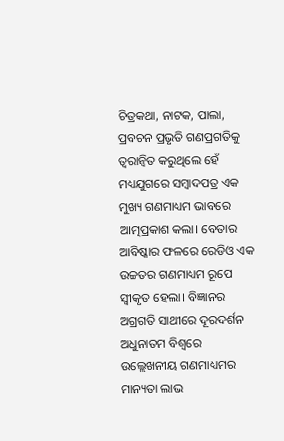ଚିତ୍ରକଥା, ନାଟକ, ପାଲା, ପ୍ରବଚନ ପ୍ରଭୃତି ଗଣପ୍ରଗତିକୁ ତ୍ୱରାନ୍ୱିତ କରୁଥିଲେ ହେଁ ମଧ୍ୟଯୁଗରେ ସମ୍ବାଦପତ୍ର ଏକ ମୁଖ୍ୟ ଗଣମାଧ୍ୟମ ଭାବରେ ଆତ୍ମପ୍ରକାଶ କଲା। ବେତାର ଆବିଷ୍କାର ଫଳରେ ରେଡିଓ ଏକ ଉଚ୍ଚତର ଗଣମାଧ୍ୟମ ରୂପେ ସ୍ୱୀକୃତ ହେଲା। ବିଜ୍ଞାନର ଅଗ୍ରଗତି ସାଥୀରେ ଦୂରଦର୍ଶନ ଅଧୁନାତମ ବିଶ୍ୱରେ ଉଲ୍ଲେଖନୀୟ ଗଣମାଧ୍ୟମର ମାନ୍ୟତା ଲାଭ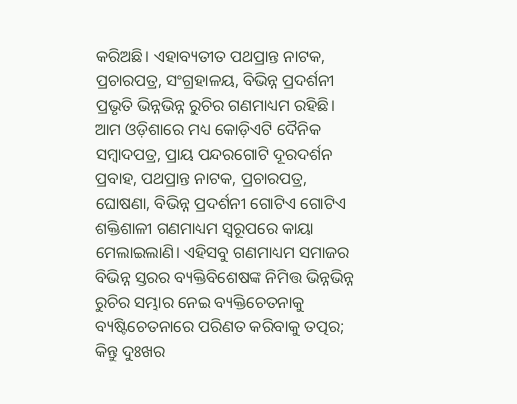କରିଅଛି। ଏହାବ୍ୟତୀତ ପଥପ୍ରାନ୍ତ ନାଟକ, ପ୍ରଚାରପତ୍ର, ସଂଗ୍ରହାଳୟ, ବିଭିନ୍ନ ପ୍ରଦର୍ଶନୀ ପ୍ରଭୃତି ଭିନ୍ନଭିନ୍ନ ରୁଚିର ଗଣମାଧ୍ୟମ ରହିଛି। ଆମ ଓଡ଼ିଶାରେ ମଧ୍ୟ କୋଡ଼ିଏଟି ଦୈନିକ ସମ୍ବାଦପତ୍ର, ପ୍ରାୟ ପନ୍ଦରଗୋଟି ଦୂରଦର୍ଶନ ପ୍ରବାହ, ପଥପ୍ରାନ୍ତ ନାଟକ, ପ୍ରଚାରପତ୍ର, ଘୋଷଣା, ବିଭିନ୍ନ ପ୍ରଦର୍ଶନୀ ଗୋଟିଏ ଗୋଟିଏ ଶକ୍ତିଶାଳୀ ଗଣମାଧ୍ୟମ ସ୍ୱରୂପରେ କାୟା ମେଲାଇଲାଣି। ଏହିସବୁ ଗଣମାଧ୍ୟମ ସମାଜର ବିଭିନ୍ନ ସ୍ତରର ବ୍ୟକ୍ତିବିଶେଷଙ୍କ ନିମିତ୍ତ ଭିନ୍ନଭିନ୍ନ ରୁଚିର ସମ୍ଭାର ନେଇ ବ୍ୟକ୍ତିଚେତନାକୁ ବ୍ୟଷ୍ଟିଚେତନାରେ ପରିଣତ କରିବାକୁ ତତ୍ପର; କିନ୍ତୁ ଦୁଃଖର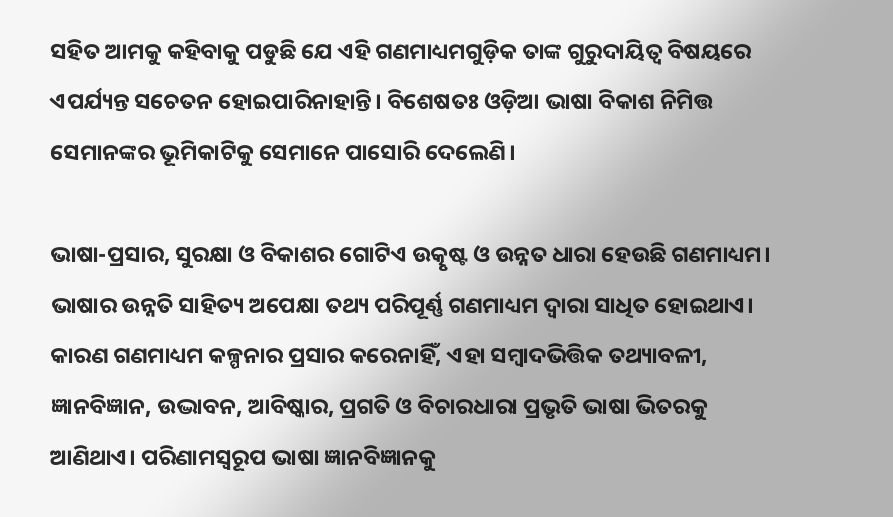ସହିତ ଆମକୁ କହିବାକୁ ପଡୁଛି ଯେ ଏହି ଗଣମାଧ୍ୟମଗୁଡ଼ିକ ତାଙ୍କ ଗୁରୁଦାୟିତ୍ୱ ବିଷୟରେ ଏପର୍ଯ୍ୟନ୍ତ ସଚେତନ ହୋଇପାରିନାହାନ୍ତି। ବିଶେଷତଃ ଓଡ଼ିଆ ଭାଷା ବିକାଶ ନିମିତ୍ତ ସେମାନଙ୍କର ଭୂମିକାଟିକୁ ସେମାନେ ପାସୋରି ଦେଲେଣି।

ଭାଷା-ପ୍ରସାର, ସୁରକ୍ଷା ଓ ବିକାଶର ଗୋଟିଏ ଉତ୍କୃଷ୍ଟ ଓ ଉନ୍ନତ ଧାରା ହେଉଛି ଗଣମାଧ୍ୟମ। ଭାଷାର ଉନ୍ନତି ସାହିତ୍ୟ ଅପେକ୍ଷା ତଥ୍ୟ ପରିପୂର୍ଣ୍ଣ ଗଣମାଧ୍ୟମ ଦ୍ୱାରା ସାଧିତ ହୋଇଥାଏ। କାରଣ ଗଣମାଧ୍ୟମ କଳ୍ପନାର ପ୍ରସାର କରେନାହିଁ, ଏହା ସମ୍ବାଦଭିତ୍ତିକ ତଥ୍ୟାବଳୀ, ଜ୍ଞାନବିଜ୍ଞାନ, ଉଦ୍ଭାବନ, ଆବିଷ୍କାର, ପ୍ରଗତି ଓ ବିଚାରଧାରା ପ୍ରଭୃତି ଭାଷା ଭିତରକୁ ଆଣିଥାଏ। ପରିଣାମସ୍ୱରୂପ ଭାଷା ଜ୍ଞାନବିଜ୍ଞାନକୁ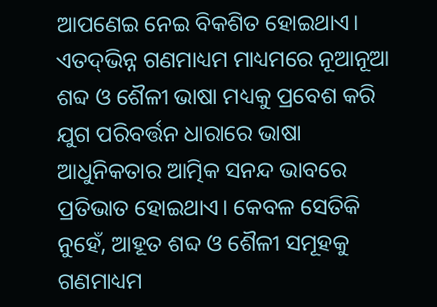ଆପଣେଇ ନେଇ ବିକଶିତ ହୋଇଥାଏ। ଏତଦ୍‍ଭିନ୍ନ ଗଣମାଧ୍ୟମ ମାଧ୍ୟମରେ ନୂଆନୂଆ ଶବ୍ଦ ଓ ଶୈଳୀ ଭାଷା ମଧ୍ୟକୁ ପ୍ରବେଶ କରି ଯୁଗ ପରିବର୍ତ୍ତନ ଧାରାରେ ଭାଷା ଆଧୁନିକତାର ଆତ୍ମିକ ସନନ୍ଦ ଭାବରେ ପ୍ରତିଭାତ ହୋଇଥାଏ। କେବଳ ସେତିକି ନୁହେଁ, ଆହୂତ ଶବ୍ଦ ଓ ଶୈଳୀ ସମୂହକୁ ଗଣମାଧ୍ୟମ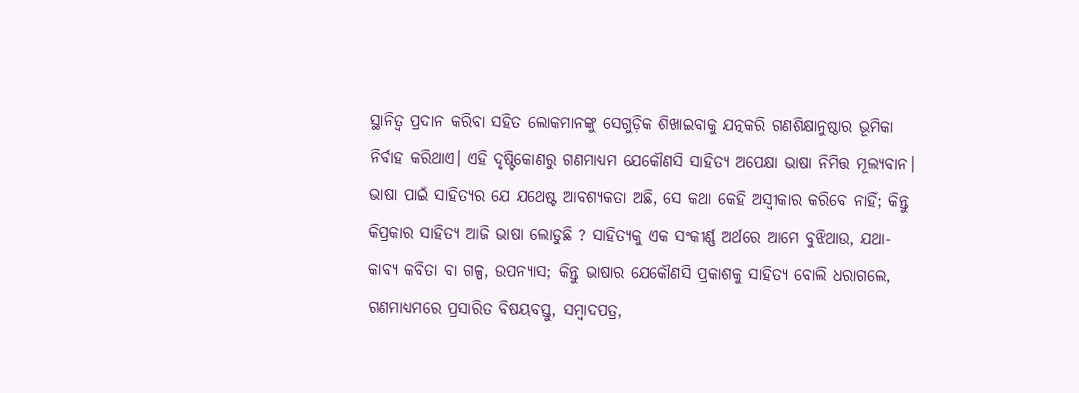ସ୍ଥାନିତ୍ୱ ପ୍ରଦାନ କରିବା ସହିତ ଲୋକମାନଙ୍କୁ ସେଗୁଡ଼ିକ ଶିଖାଇବାକୁ ଯତ୍ନକରି ଗଣଶିକ୍ଷାନୁଷ୍ଠାର ଭୂମିକା ନିର୍ବାହ କରିଥାଏ। ଏହି ଦୃଷ୍ଟିକୋଣରୁ ଗଣମାଧ୍ୟମ ଯେକୌଣସି ସାହିତ୍ୟ ଅପେକ୍ଷା ଭାଷା ନିମିତ୍ତ ମୂଲ୍ୟବାନ। ଭାଷା ପାଇଁ ସାହିତ୍ୟର ଯେ ଯଥେଷ୍ଟ ଆବଶ୍ୟକତା ଅଛି, ସେ କଥା କେହି ଅସ୍ୱୀକାର କରିବେ ନାହିଁ; କିନ୍ତୁ କିପ୍ରକାର ସାହିତ୍ୟ ଆଜି ଭାଷା ଲୋଡୁଛି ? ସାହିତ୍ୟକୁ ଏକ ସଂକୀର୍ଣ୍ଣ ଅର୍ଥରେ ଆମେ ବୁଝିଥାଉ, ଯଥା- କାବ୍ୟ କବିତା ବା ଗଳ୍ପ, ଉପନ୍ୟାସ; କିନ୍ତୁ ଭାଷାର ଯେକୌଣସି ପ୍ରକାଶକୁ ସାହିତ୍ୟ ବୋଲି ଧରାଗଲେ, ଗଣମାଧ୍ୟମରେ ପ୍ରସାରିତ ବିଷୟବସ୍ତୁ, ସମ୍ବାଦପତ୍ର,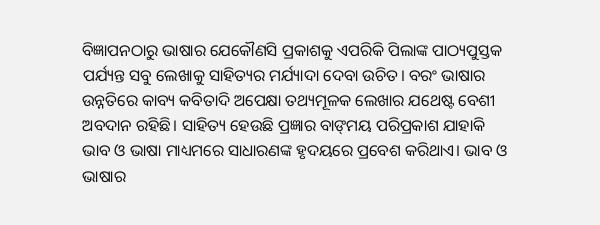ବିଜ୍ଞାପନଠାରୁ ଭାଷାର ଯେକୌଣସି ପ୍ରକାଶକୁ ଏପରିକି ପିଲାଙ୍କ ପାଠ୍ୟପୁସ୍ତକ ପର୍ଯ୍ୟନ୍ତ ସବୁ ଲେଖାକୁ ସାହିତ୍ୟର ମର୍ଯ୍ୟାଦା ଦେବା ଉଚିତ। ବରଂ ଭାଷାର ଉନ୍ନତିରେ କାବ୍ୟ କବିତାଦି ଅପେକ୍ଷା ତଥ୍ୟମୂଳକ ଲେଖାର ଯଥେଷ୍ଟ ବେଶୀ ଅବଦାନ ରହିଛି। ସାହିତ୍ୟ ହେଉଛି ପ୍ରଜ୍ଞାର ବାଙ୍‌ମୟ ପରିପ୍ରକାଶ ଯାହାକି ଭାବ ଓ ଭାଷା ମାଧ୍ୟମରେ ସାଧାରଣଙ୍କ ହୃଦୟରେ ପ୍ରବେଶ କରିଥାଏ। ଭାବ ଓ ଭାଷାର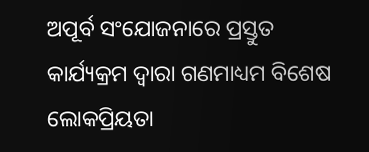ଅପୂର୍ବ ସଂଯୋଜନାରେ ପ୍ରସ୍ତୁତ କାର୍ଯ୍ୟକ୍ରମ ଦ୍ୱାରା ଗଣମାଧ୍ୟମ ବିଶେଷ ଲୋକପ୍ରିୟତା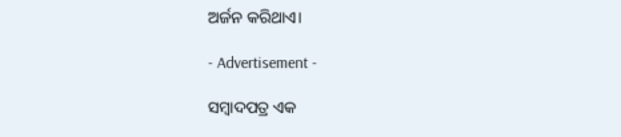ଅର୍ଜନ କରିଥାଏ।

- Advertisement -

ସମ୍ବାଦପତ୍ର ଏକ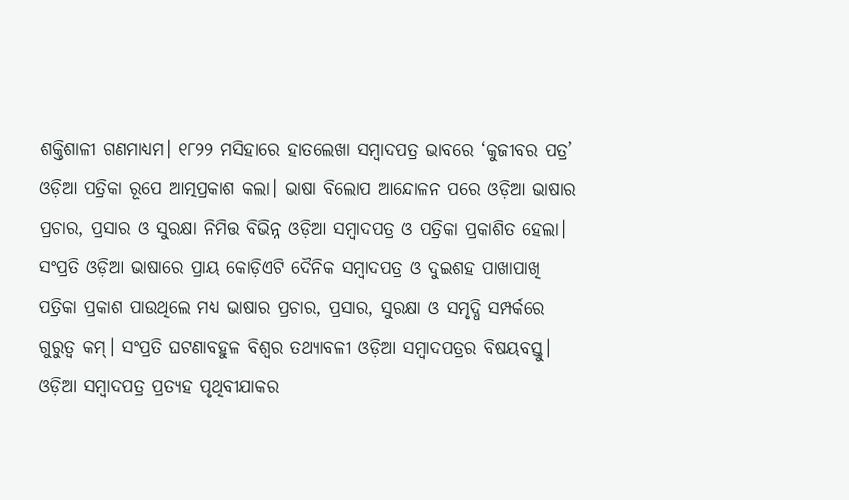ଶକ୍ତିଶାଳୀ ଗଣମାଧ୍ୟମ। ୧୮୨୨ ମସିହାରେ ହାତଲେଖା ସମ୍ବାଦପତ୍ର ଭାବରେ ‘କୁଜୀବର ପତ୍ର’ ଓଡ଼ିଆ ପତ୍ରିକା ରୂପେ ଆତ୍ମପ୍ରକାଶ କଲା। ଭାଷା ବିଲୋପ ଆନ୍ଦୋଳନ ପରେ ଓଡ଼ିଆ ଭାଷାର ପ୍ରଚାର, ପ୍ରସାର ଓ ସୁରକ୍ଷା ନିମିତ୍ତ ବିଭିନ୍ନ ଓଡ଼ିଆ ସମ୍ବାଦପତ୍ର ଓ ପତ୍ରିକା ପ୍ରକାଶିତ ହେଲା। ସଂପ୍ରତି ଓଡ଼ିଆ ଭାଷାରେ ପ୍ରାୟ କୋଡ଼ିଏଟି ଦୈନିକ ସମ୍ବାଦପତ୍ର ଓ ଦୁଇଶହ ପାଖାପାଖି ପତ୍ରିକା ପ୍ରକାଶ ପାଉଥିଲେ ମଧ୍ୟ ଭାଷାର ପ୍ରଚାର, ପ୍ରସାର, ସୁରକ୍ଷା ଓ ସମୃଦ୍ଧି ସମ୍ପର୍କରେ ଗୁରୁତ୍ୱ କମ୍‍। ସଂପ୍ରତି ଘଟଣାବହୁଳ ବିଶ୍ୱର ତଥ୍ୟାବଳୀ ଓଡ଼ିଆ ସମ୍ବାଦପତ୍ରର ବିଷୟବସ୍ତୁ। ଓଡ଼ିଆ ସମ୍ବାଦପତ୍ର ପ୍ରତ୍ୟହ ପୃଥିବୀଯାକର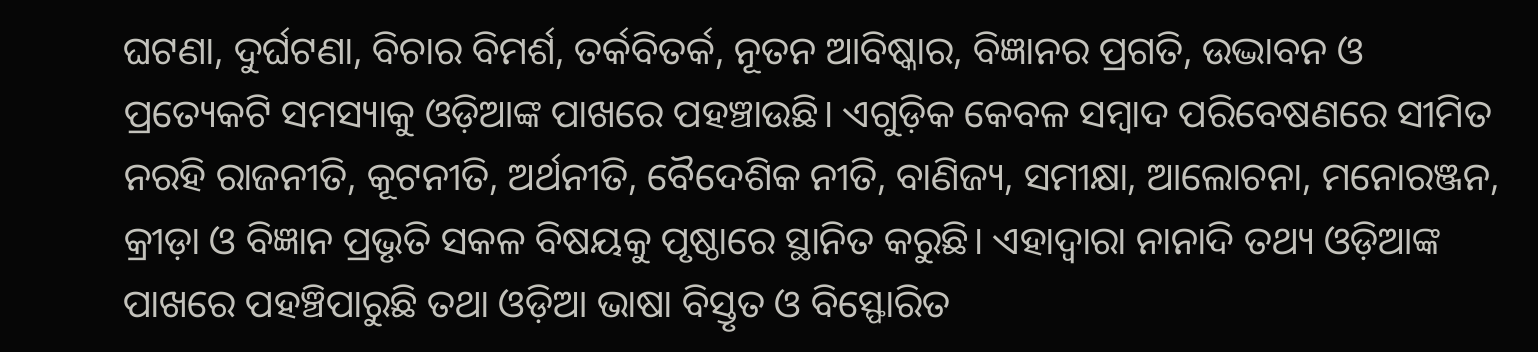ଘଟଣା, ଦୁର୍ଘଟଣା, ବିଚାର ବିମର୍ଶ, ତର୍କବିତର୍କ, ନୂତନ ଆବିଷ୍କାର, ବିଜ୍ଞାନର ପ୍ରଗତି, ଉଦ୍ଭାବନ ଓ ପ୍ରତ୍ୟେକଟି ସମସ୍ୟାକୁ ଓଡ଼ିଆଙ୍କ ପାଖରେ ପହଞ୍ଚାଉଛି। ଏଗୁଡ଼ିକ କେବଳ ସମ୍ବାଦ ପରିବେଷଣରେ ସୀମିତ ନରହି ରାଜନୀତି, କୂଟନୀତି, ଅର୍ଥନୀତି, ବୈଦେଶିକ ନୀତି, ବାଣିଜ୍ୟ, ସମୀକ୍ଷା, ଆଲୋଚନା, ମନୋରଞ୍ଜନ, କ୍ରୀଡ଼ା ଓ ବିଜ୍ଞାନ ପ୍ରଭୃତି ସକଳ ବିଷୟକୁ ପୃଷ୍ଠାରେ ସ୍ଥାନିତ କରୁଛି। ଏହାଦ୍ୱାରା ନାନାଦି ତଥ୍ୟ ଓଡ଼ିଆଙ୍କ ପାଖରେ ପହଞ୍ଚିପାରୁଛି ତଥା ଓଡ଼ିଆ ଭାଷା ବିସ୍ତୃତ ଓ ବିସ୍ଫୋରିତ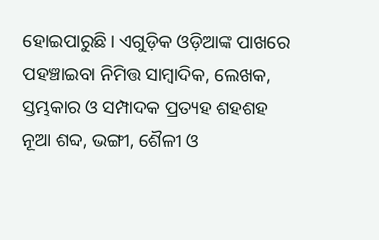ହୋଇପାରୁଛି। ଏଗୁଡ଼ିକ ଓଡ଼ିଆଙ୍କ ପାଖରେ ପହଞ୍ଚାଇବା ନିମିତ୍ତ ସାମ୍ବାଦିକ, ଲେଖକ, ସ୍ତମ୍ଭକାର ଓ ସମ୍ପାଦକ ପ୍ରତ୍ୟହ ଶହଶହ ନୂଆ ଶବ୍ଦ, ଭଙ୍ଗୀ, ଶୈଳୀ ଓ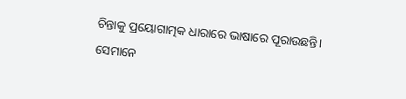ଚିନ୍ତାକୁ ପ୍ରୟୋଗାତ୍ମକ ଧାରାରେ ଭାଷାରେ ପୂରାଉଛନ୍ତି। ସେମାନେ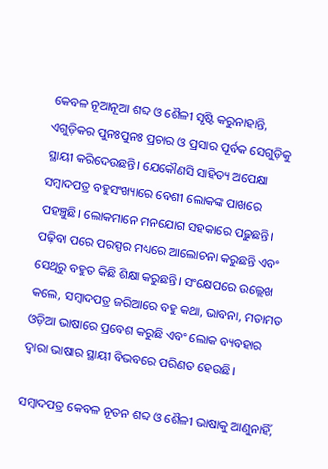କେବଳ ନୂଆନୂଆ ଶବ୍ଦ ଓ ଶୈଳୀ ସୃଷ୍ଟି କରୁନାହାନ୍ତି, ଏଗୁଡ଼ିକର ପୁନଃପୁନଃ ପ୍ରଚାର ଓ ପ୍ରସାର ପୂର୍ବକ ସେଗୁଡ଼ିକୁ ସ୍ଥାୟୀ କରିଦେଉଛନ୍ତି। ଯେକୌଣସି ସାହିତ୍ୟ ଅପେକ୍ଷା ସମ୍ବାଦପତ୍ର ବହୁସଂଖ୍ୟାରେ ବେଶୀ ଲୋକଙ୍କ ପାଖରେ ପହଞ୍ଚୁଛି। ଲୋକମାନେ ମନଯୋଗ ସହକାରେ ପଢ଼ୁଛନ୍ତି। ପଢ଼ିବା ପରେ ପରସ୍ପର ମଧ୍ୟରେ ଆଲୋଚନା କରୁଛନ୍ତି ଏବଂ ସେଥିରୁ ବହୁତ କିଛି ଶିକ୍ଷା କରୁଛନ୍ତି। ସଂକ୍ଷେପରେ ଉଲ୍ଲେଖ କଲେ, ସମ୍ବାଦପତ୍ର ଜରିଆରେ ବହୁ କଥା, ଭାବନା, ମତାମତ ଓଡ଼ିଆ ଭାଷାରେ ପ୍ରବେଶ କରୁଛି ଏବଂ ଲୋକ ବ୍ୟବହାର ଦ୍ୱାରା ଭାଷାର ସ୍ଥାୟୀ ବିଭବରେ ପରିଣତ ହେଉଛି।

ସମ୍ବାଦପତ୍ର କେବଳ ନୂତନ ଶବ୍ଦ ଓ ଶୈଳୀ ଭାଷାକୁ ଆଣୁନାହିଁ,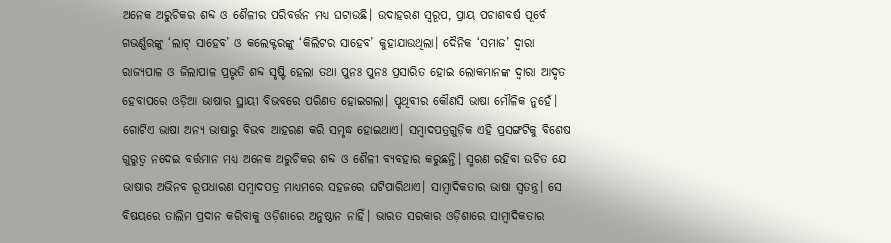ଅନେକ ଅରୁଚିକର ଶବ୍ଦ ଓ ଶୈଳୀର ପରିବର୍ତ୍ତନ ମଧ୍ୟ ଘଟାଉଛି। ଉଦାହରଣ ସ୍ୱରୂପ, ପ୍ରାୟ ପଚାଶବର୍ଷ ପୂର୍ବେ ଗଭର୍ଣ୍ଣରଙ୍କୁ ‘ଲାଟ୍‍ ସାହେବ’ ଓ କଲେକ୍ଟରଙ୍କୁ ‘କିଲିଟର ସାହେବ’ କୁହାଯାଉଥିଲା। ଦୈନିକ ‘ସମାଜ’ ଦ୍ୱାରା ରାଜ୍ୟପାଳ ଓ ଜିଲାପାଳ ପ୍ରଭୃତି ଶବ୍ଦ ସୃଷ୍ଟି ହେଲା ତଥା ପୁନଃ ପୁନଃ ପ୍ରସାରିତ ହୋଇ ଲୋକମାନଙ୍କ ଦ୍ୱାରା ଆଦୃତ ହେବାପରେ ଓଡ଼ିଆ ଭାଷାର ସ୍ଥାୟୀ ବିଭବରେ ପରିଣତ ହୋଇଗଲା। ପୃଥିବୀର କୌଣସି ଭାଷା ମୌଳିକ ନୁହେଁ। ଗୋଟିଏ ଭାଷା ଅନ୍ୟ ଭାଷାରୁ ବିଭବ ଆହରଣ କରି ସମୃଦ୍ଧ ହୋଇଥାଏ। ସମ୍ବାଦପତ୍ରଗୁଡ଼ିକ ଏହି ପ୍ରସଙ୍ଗଟିକୁ ବିଶେଷ ଗୁରୁତ୍ୱ ନଦେଇ ବର୍ତ୍ତମାନ ମଧ୍ୟ ଅନେକ ଅରୁଚିକର ଶବ୍ଦ ଓ ଶୈଳୀ ବ୍ୟବହାର କରୁଛନ୍ତି। ସ୍ମରଣ ରହିବା ଉଚିତ ଯେ ଭାଷାର ଅଭିନବ ରୂପଧାରଣ ସମ୍ବାଦପତ୍ର ମାଧ୍ୟମରେ ସହଜରେ ଘଟିପାରିଥାଏ। ସାମ୍ବାଦିକତାର ଭାଷା ସ୍ୱତନ୍ତ୍ର। ସେ ବିଷୟରେ ତାଲିମ ପ୍ରଦାନ କରିବାକୁ ଓଡ଼ିଶାରେ ଅନୁଷ୍ଠାନ ନାହିଁ। ଭାରତ ସରକାର ଓଡ଼ିଶାରେ ସାମ୍ବାଦିକତାର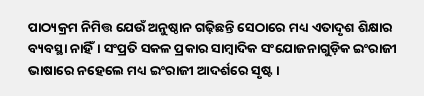ପାଠ୍ୟକ୍ରମ ନିମିତ୍ତ ଯେଉଁ ଅନୁଷ୍ଠାନ ଗଢ଼ିଛନ୍ତି ସେଠାରେ ମଧ୍ୟ ଏତାଦୃଶ ଶିକ୍ଷାର ବ୍ୟବସ୍ଥା ନାହିଁ। ସଂପ୍ରତି ସକଳ ପ୍ରକାର ସାମ୍ବାଦିକ ସଂଯୋଜନାଗୁଡ଼ିକ ଇଂରାଜୀ ଭାଷାରେ ନହେଲେ ମଧ୍ୟ ଇଂରାଜୀ ଆଦର୍ଶରେ ସୃଷ୍ଟ।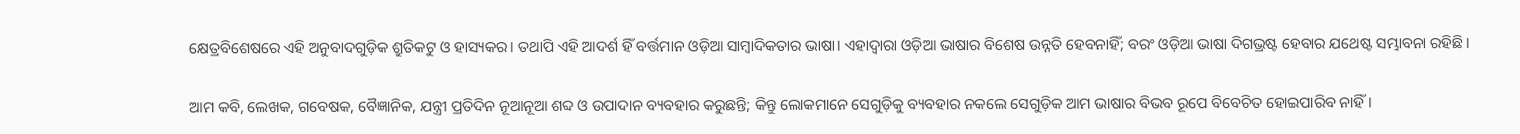କ୍ଷେତ୍ରବିଶେଷରେ ଏହି ଅନୁବାଦଗୁଡ଼ିକ ଶ୍ରୁତିକଟୁ ଓ ହାସ୍ୟକର। ତଥାପି ଏହି ଆଦର୍ଶ ହିଁ ବର୍ତ୍ତମାନ ଓଡ଼ିଆ ସାମ୍ବାଦିକତାର ଭାଷା। ଏହାଦ୍ୱାରା ଓଡ଼ିଆ ଭାଷାର ବିଶେଷ ଉନ୍ନତି ହେବନାହିଁ; ବରଂ ଓଡ଼ିଆ ଭାଷା ଦିଗଭ୍ରଷ୍ଟ ହେବାର ଯଥେଷ୍ଟ ସମ୍ଭାବନା ରହିଛି।

ଆମ କବି, ଲେଖକ, ଗବେଷକ, ବୈଜ୍ଞାନିକ, ଯନ୍ତ୍ରୀ ପ୍ରତିଦିନ ନୂଆନୂଆ ଶବ୍ଦ ଓ ଉପାଦାନ ବ୍ୟବହାର କରୁଛନ୍ତି; କିନ୍ତୁ ଲୋକମାନେ ସେଗୁଡ଼ିକୁ ବ୍ୟବହାର ନକଲେ ସେଗୁଡ଼ିକ ଆମ ଭାଷାର ବିଭବ ରୂପେ ବିବେଚିତ ହୋଇପାରିବ ନାହିଁ।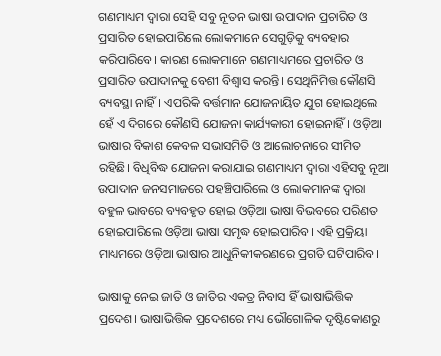ଗଣମାଧ୍ୟମ ଦ୍ୱାରା ସେହି ସବୁ ନୂତନ ଭାଷା ଉପାଦାନ ପ୍ରଚାରିତ ଓ ପ୍ରସାରିତ ହୋଇପାରିଲେ ଲୋକମାନେ ସେଗୁଡ଼ିକୁ ବ୍ୟବହାର କରିପାରିବେ। କାରଣ ଲୋକମାନେ ଗଣମାଧ୍ୟମରେ ପ୍ରଚାରିତ ଓ ପ୍ରସାରିତ ଉପାଦାନକୁ ବେଶୀ ବିଶ୍ୱାସ କରନ୍ତି। ସେଥିନିମିତ୍ତ କୌଣସି ବ୍ୟବସ୍ଥା ନାହିଁ। ଏପରିକି ବର୍ତ୍ତମାନ ଯୋଜନାୟିତ ଯୁଗ ହୋଇଥିଲେ ହେଁ ଏ ଦିଗରେ କୌଣସି ଯୋଜନା କାର୍ଯ୍ୟକାରୀ ହୋଇନାହିଁ। ଓଡ଼ିଆ ଭାଷାର ବିକାଶ କେବଳ ସଭାସମିତି ଓ ଆଲୋଚନାରେ ସୀମିତ ରହିଛି। ବିଧିବିଦ୍ଧ ଯୋଜନା କରାଯାଇ ଗଣମାଧ୍ୟମ ଦ୍ୱାରା ଏହିସବୁ ନୂଆ ଉପାଦାନ ଜନସମାଜରେ ପହଞ୍ଚିପାରିଲେ ଓ ଲୋକମାନଙ୍କ ଦ୍ୱାରା ବହୁଳ ଭାବରେ ବ୍ୟବହୃତ ହୋଇ ଓଡ଼ିଆ ଭାଷା ବିଭବରେ ପରିଣତ ହୋଇପାରିଲେ ଓଡ଼ିଆ ଭାଷା ସମୃଦ୍ଧ ହୋଇପାରିବ। ଏହି ପ୍ରକ୍ରିୟା ମାଧ୍ୟମରେ ଓଡ଼ିଆ ଭାଷାର ଆଧୁନିକୀକରଣରେ ପ୍ରଗତି ଘଟିପାରିବ।

ଭାଷାକୁ ନେଇ ଜାତି ଓ ଜାତିର ଏକତ୍ର ନିବାସ ହିଁ ଭାଷାଭିତ୍ତିକ ପ୍ରଦେଶ। ଭାଷାଭିତ୍ତିକ ପ୍ରଦେଶରେ ମଧ୍ୟ ଭୌଗୋଳିକ ଦୃଷ୍ଟିକୋଣରୁ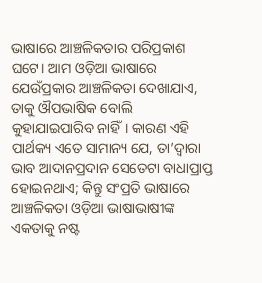ଭାଷାରେ ଆଞ୍ଚଳିକତାର ପରିପ୍ରକାଶ ଘଟେ। ଆମ ଓଡ଼ିଆ ଭାଷାରେ ଯେଉଁପ୍ରକାର ଆଞ୍ଚଳିକତା ଦେଖାଯାଏ, ତାକୁ ଔପଭାଷିକ ବୋଲି କୁହାଯାଇପାରିବ ନାହିଁ। କାରଣ ଏହି ପାର୍ଥକ୍ୟ ଏତେ ସାମାନ୍ୟ ଯେ, ତା’ଦ୍ୱାରା ଭାବ ଆଦାନପ୍ରଦାନ ସେତେଟା ବାଧାପ୍ରାପ୍ତ ହୋଇନଥାଏ; କିନ୍ତୁ ସଂପ୍ରତି ଭାଷାରେ ଆଞ୍ଚଳିକତା ଓଡ଼ିଆ ଭାଷାଭାଷୀଙ୍କ ଏକତାକୁ ନଷ୍ଟ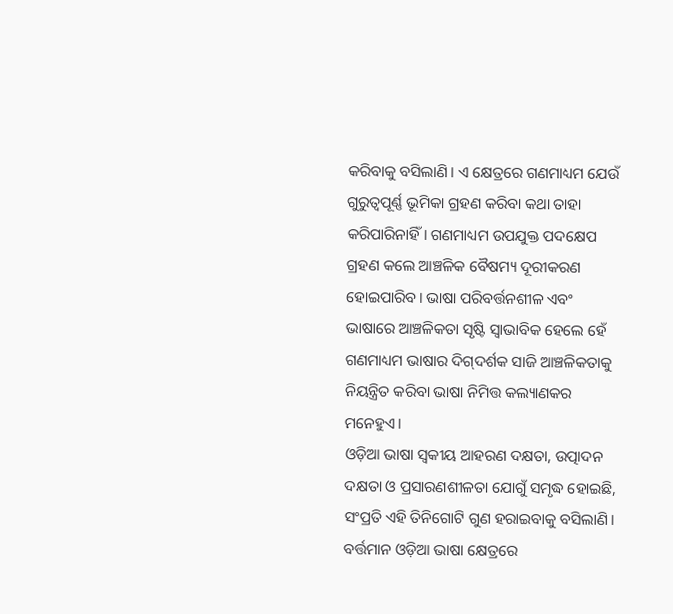କରିବାକୁ ବସିଲାଣି। ଏ କ୍ଷେତ୍ରରେ ଗଣମାଧ୍ୟମ ଯେଉଁ ଗୁରୁତ୍ୱପୂର୍ଣ୍ଣ ଭୂମିକା ଗ୍ରହଣ କରିବା କଥା ତାହା କରିପାରିନାହିଁ। ଗଣମାଧ୍ୟମ ଉପଯୁକ୍ତ ପଦକ୍ଷେପ ଗ୍ରହଣ କଲେ ଆଞ୍ଚଳିକ ବୈଷମ୍ୟ ଦୂରୀକରଣ ହୋଇପାରିବ। ଭାଷା ପରିବର୍ତ୍ତନଶୀଳ ଏବଂ ଭାଷାରେ ଆଞ୍ଚଳିକତା ସୃଷ୍ଟି ସ୍ୱାଭାବିକ ହେଲେ ହେଁ ଗଣମାଧ୍ୟମ ଭାଷାର ଦିଗ୍‍ଦର୍ଶକ ସାଜି ଆଞ୍ଚଳିକତାକୁ ନିୟନ୍ତ୍ରିତ କରିବା ଭାଷା ନିମିତ୍ତ କଲ୍ୟାଣକର ମନେହୁଏ।
ଓଡ଼ିଆ ଭାଷା ସ୍ୱକୀୟ ଆହରଣ ଦକ୍ଷତା, ଉତ୍ପାଦନ ଦକ୍ଷତା ଓ ପ୍ରସାରଣଶୀଳତା ଯୋଗୁଁ ସମୃଦ୍ଧ ହୋଇଛି, ସଂପ୍ରତି ଏହି ତିନିଗୋଟି ଗୁଣ ହରାଇବାକୁ ବସିଲାଣି। ବର୍ତ୍ତମାନ ଓଡ଼ିଆ ଭାଷା କ୍ଷେତ୍ରରେ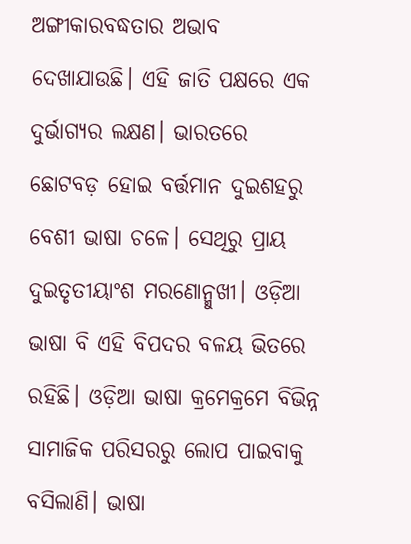ଅଙ୍ଗୀକାରବଦ୍ଧତାର ଅଭାବ ଦେଖାଯାଉଛି। ଏହି ଜାତି ପକ୍ଷରେ ଏକ ଦୁର୍ଭାଗ୍ୟର ଲକ୍ଷଣ। ଭାରତରେ ଛୋଟବଡ଼ ହୋଇ ବର୍ତ୍ତମାନ ଦୁଇଶହରୁ ବେଶୀ ଭାଷା ଚଳେ। ସେଥିରୁ ପ୍ରାୟ ଦୁଇତୃତୀୟାଂଶ ମରଣୋନ୍ମୁଖୀ। ଓଡ଼ିଆ ଭାଷା ବି ଏହି ବିପଦର ବଳୟ ଭିତରେ ରହିଛି। ଓଡ଼ିଆ ଭାଷା କ୍ରମେକ୍ରମେ ବିଭିନ୍ନ ସାମାଜିକ ପରିସରରୁ ଲୋପ ପାଇବାକୁ ବସିଲାଣି। ଭାଷା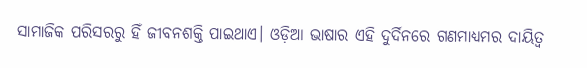ସାମାଜିକ ପରିସରରୁ ହିଁ ଜୀବନଶକ୍ତି ପାଇଥାଏ। ଓଡ଼ିଆ ଭାଷାର ଏହି ଦୁର୍ଦିନରେ ଗଣମାଧ୍ୟମର ଦାୟିତ୍ୱ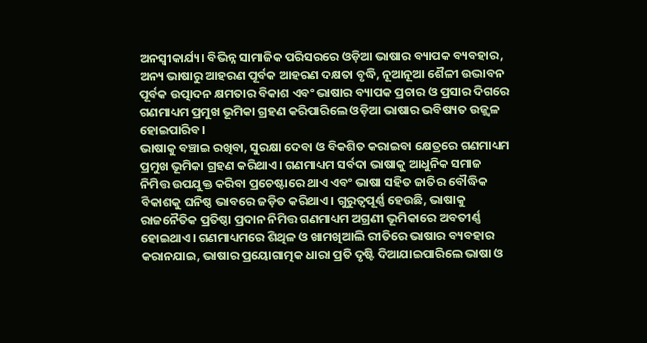ଅନସ୍ୱୀକାର୍ଯ୍ୟ। ବିଭିନ୍ନ ସାମାଜିକ ପରିସରରେ ଓଡ଼ିଆ ଭାଷାର ବ୍ୟାପକ ବ୍ୟବହାର, ଅନ୍ୟ ଭାଷାରୁ ଆହରଣ ପୂର୍ବକ ଆହରଣ ଦକ୍ଷତା ବୃଦ୍ଧି, ନୂଆନୂଆ ଶୈଳୀ ଉଦ୍ଭାବନ ପୂର୍ବକ ଉତ୍ପାଦନ କ୍ଷମତାର ବିକାଶ ଏବଂ ଭାଷାର ବ୍ୟାପକ ପ୍ରଚାର ଓ ପ୍ରସାର ଦିଗରେ ଗଣମାଧ୍ୟମ ପ୍ରମୁଖ ଭୂମିକା ଗ୍ରହଣ କରିପାରିଲେ ଓଡ଼ିଆ ଭାଷାର ଭବିଷ୍ୟତ ଉଜ୍ଜ୍ୱଳ ହୋଇପାରିବ।
ଭାଷାକୁ ବଞ୍ଚାଇ ରଖିବା, ସୁରକ୍ଷା ଦେବା ଓ ବିକଶିତ କରାଇବା କ୍ଷେତ୍ରରେ ଗଣମାଧ୍ୟମ ପ୍ରମୁଖ ଭୂମିକା ଗ୍ରହଣ କରିଥାଏ। ଗଣମାଧ୍ୟମ ସର୍ବଦା ଭାଷାକୁ ଆଧୁନିକ ସମାଜ ନିମିତ୍ତ ଉପଯୁକ୍ତ କରିବା ପ୍ରଚେଷ୍ଟାରେ ଥାଏ ଏବଂ ଭାଷା ସହିତ ଜାତିର ବୌଦ୍ଧିକ ବିକାଶକୁ ଘନିଷ୍ଠ ଭାବରେ ଜଡ଼ିତ କରିଥାଏ। ଗୁରୁତ୍ୱପୂର୍ଣ୍ଣ ହେଉଛି, ଭାଷାକୁ ରାଜନୈତିକ ପ୍ରତିଷ୍ଠା ପ୍ରଦାନ ନିମିତ୍ତ ଗଣମାଧ୍ୟମ ଅଗ୍ରଣୀ ଭୂମିକାରେ ଅବତୀର୍ଣ୍ଣ ହୋଇଥାଏ। ଗଣମାଧ୍ୟମରେ ଶିଥିଳ ଓ ଖାମଖିଆଲି ରୀତିରେ ଭାଷାର ବ୍ୟବହାର କରାନଯାଇ, ଭାଷାର ପ୍ରୟୋଗାତ୍ମକ ଧାରା ପ୍ରତି ଦୃଷ୍ଟି ଦିଆଯାଇପାରିଲେ ଭାଷା ଓ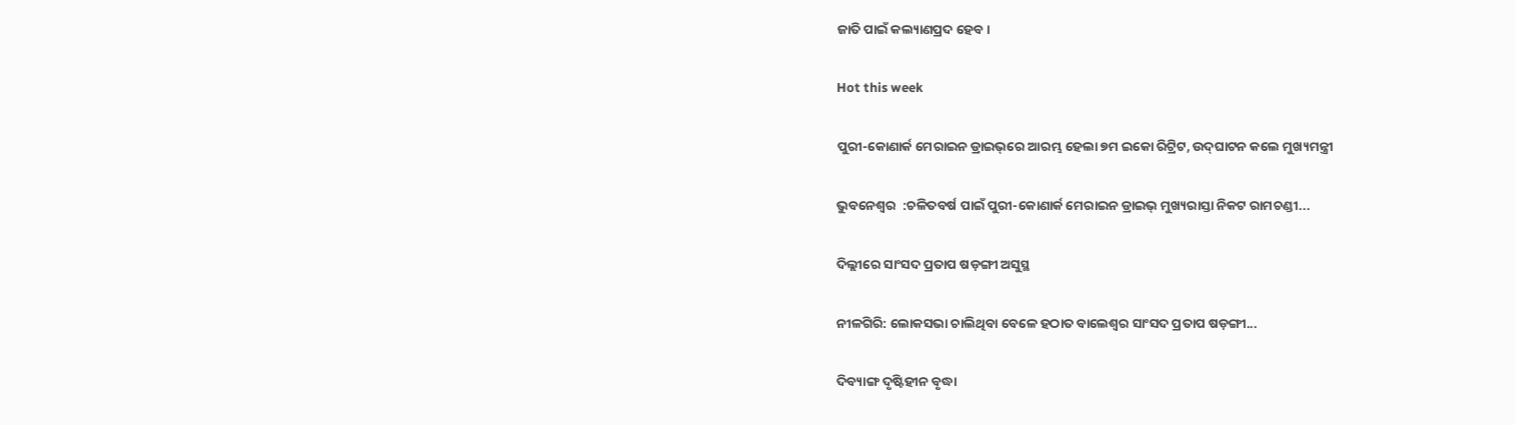ଜାତି ପାଇଁ କଲ୍ୟାଣପ୍ରଦ ହେବ।

Hot this week

ପୁରୀ-କୋଣାର୍କ ମେରାଇନ ଡ୍ରାଇଭ୍‌ରେ ଆରମ୍ଭ ହେଲା ୭ମ ଇକୋ ରିଟ୍ରିଟ, ଉଦ୍‌ଘାଟନ କଲେ ମୁଖ୍ୟମନ୍ତ୍ରୀ

ଭୁବନେଶ୍ୱର  :ଚଳିତବର୍ଷ ପାଇଁ ପୁରୀ-କୋଣାର୍କ ମେରାଇନ ଡ୍ରାଇଭ୍‌ ମୁଖ୍ୟରାସ୍ତା ନିକଟ ରାମଚଣ୍ଡୀ...

ଦିଲ୍ଲୀରେ ସାଂସଦ ପ୍ରତାପ ଷଡ଼ଙ୍ଗୀ ଅସୁସ୍ଥ

ନୀଳଗିରି: ଲୋକସଭା ଚାଲିଥିବା ବେଳେ ହଠାତ ବାଲେଶ୍ୱର ସାଂସଦ ପ୍ରତାପ ଷଡ଼ଙ୍ଗୀ...

ଦିବ୍ୟାଙ୍ଗ ଦୃଷ୍ଟିହୀନ ବୃଦ୍ଧା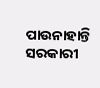ପାଉନାହାନ୍ତି ସରକାରୀ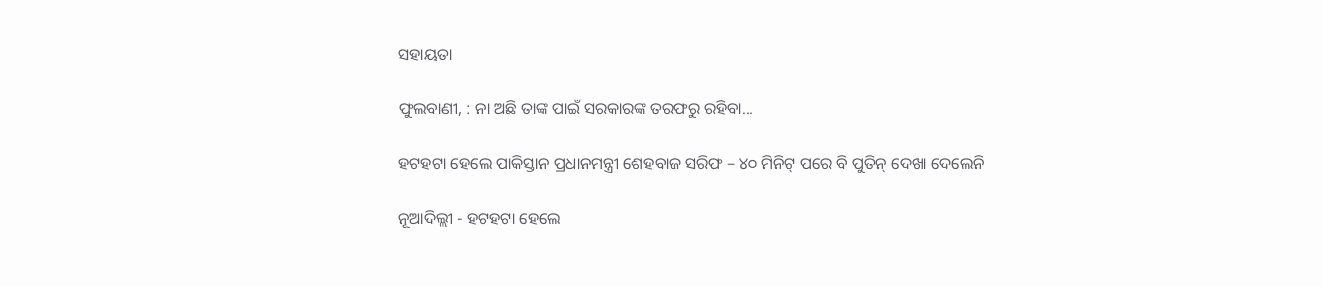ସହାୟତା

ଫୁଲବାଣୀ, : ନା ଅଛି ତାଙ୍କ ପାଇଁ ସରକାରଙ୍କ ତରଫରୁ ରହିବା...

ହଟହଟା ହେଲେ ପାକିସ୍ତାନ ପ୍ରଧାନମନ୍ତ୍ରୀ ଶେହବାଜ ସରିଫ – ୪୦ ମିନିଟ୍‌ ପରେ ବି ପୁତିନ୍‌ ଦେଖା ଦେଲେନି

ନୂଆଦିଲ୍ଲୀ - ହଟହଟା ହେଲେ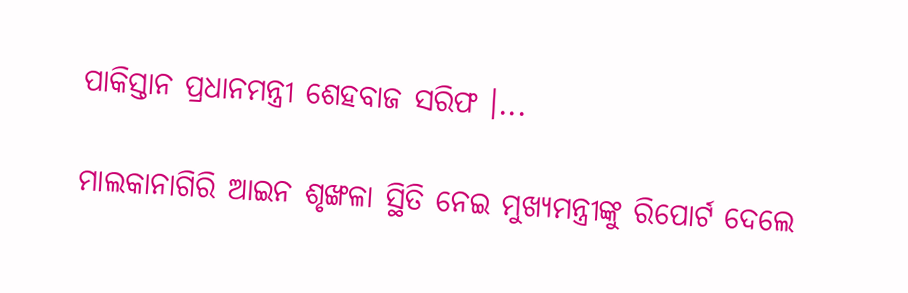ପାକିସ୍ତାନ ପ୍ରଧାନମନ୍ତ୍ରୀ ଶେହବାଜ ସରିଫ ।...

ମାଲକାନାଗିରି ଆଇନ ଶୃଙ୍ଖଳା ସ୍ଥିତି ନେଇ ମୁଖ୍ୟମନ୍ତ୍ରୀଙ୍କୁ ରିପୋର୍ଟ ଦେଲେ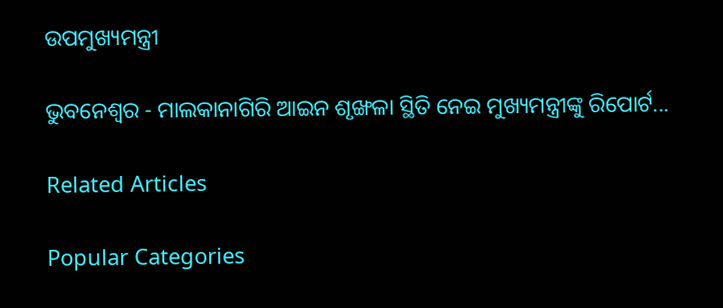ଉପମୁଖ୍ୟମନ୍ତ୍ରୀ

ଭୁବନେଶ୍ୱର - ମାଲକାନାଗିରି ଆଇନ ଶୃଙ୍ଖଳା ସ୍ଥିତି ନେଇ ମୁଖ୍ୟମନ୍ତ୍ରୀଙ୍କୁ ରିପୋର୍ଟ...

Related Articles

Popular Categories